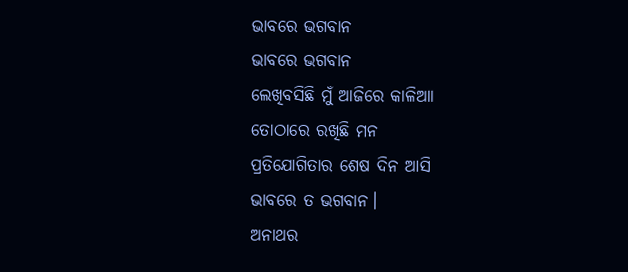ଭାବରେ ଭଗବାନ
ଭାବରେ ଭଗବାନ
ଲେଖିବସିଛି ମୁଁ ଆଜିରେ କାଳିଆା
ତୋଠାରେ ରଖିଛି ମନ
ପ୍ରତିଯୋଗିତାର ଶେଷ ଦିନ ଆସି
ଭାବରେ ତ ଭଗବାନ।
ଅନାଥର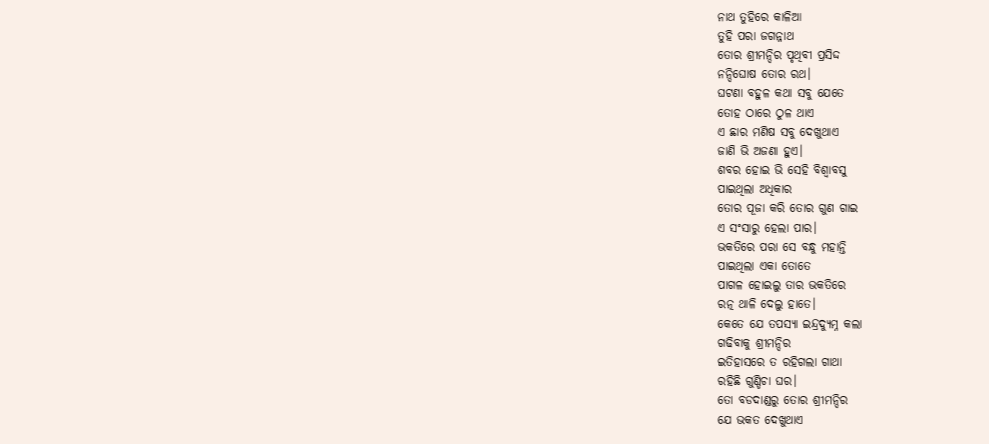ନାଥ ତୁହିରେ କାଳିଆ
ତୁହି ପରା ଜଗନ୍ନାଥ
ତୋର ଶ୍ରୀମନ୍ଦିର ପୃଥିବୀ ପ୍ରସିଦ୍ଦ
ନନ୍ଦିଘୋଷ ତୋର ରଥ।
ଘଟଣା ବହୁଳ କଥା ସବୁ ଯେତେ
ତୋହ ଠାରେ ଠୁଳ ଥାଏ
ଏ ଛାର ମଣିଷ ସବୁ ଦେଖୁଥାଏ
ଜାଣି ଭି ଅଜଣା ହୁଏ।
ଶବର ହୋଇ ଭି ସେହି ବିଶ୍ବାବସୁ
ପାଇଥିଲା ଅଧିକାର
ତୋର ପୂଜା କରି ତୋର ଗୁଣ ଗାଇ
ଏ ସଂସାରୁ ହେଲା ପାର।
ଭକତିରେ ପରା ସେ ବନ୍ଧୁ ମହାନ୍ତି
ପାଇଥିଲା ଏକା ତୋତେ
ପାଗଳ ହୋଇଲୁ ତାର ଭକତିରେ
ରତ୍ନ ଥାଳି ଦେଲୁ ହାତେ।
କେତେ ଯେ ତପସ୍ୟା ଇନ୍ଦ୍ରଦ୍ୟୁମ୍ନ କଲା
ଗଢିବାକୁ ଶ୍ରୀମନ୍ଦିର
ଇତିହାସରେ ତ ରହିଗଲା ଗାଥା
ରହିଛି ଗୁଣ୍ଡିଚା ଘର।
ତୋ ବଡଦାଣ୍ଡରୁ ତୋର ଶ୍ରୀମନ୍ଦିର
ଯେ ଭକତ ଦେଖୁଥାଏ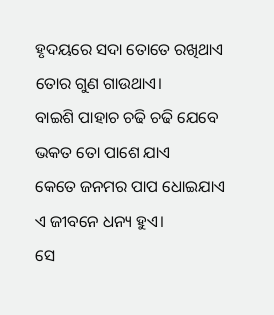ହୃଦୟରେ ସଦା ତୋତେ ରଖିଥାଏ
ତୋର ଗୁଣ ଗାଉଥାଏ।
ବାଇଶି ପାହାଚ ଚଢି ଚଢି ଯେବେ
ଭକତ ତୋ ପାଶେ ଯାଏ
କେତେ ଜନମର ପାପ ଧୋଇଯାଏ
ଏ ଜୀବନେ ଧନ୍ୟ ହୁଏ।
ସେ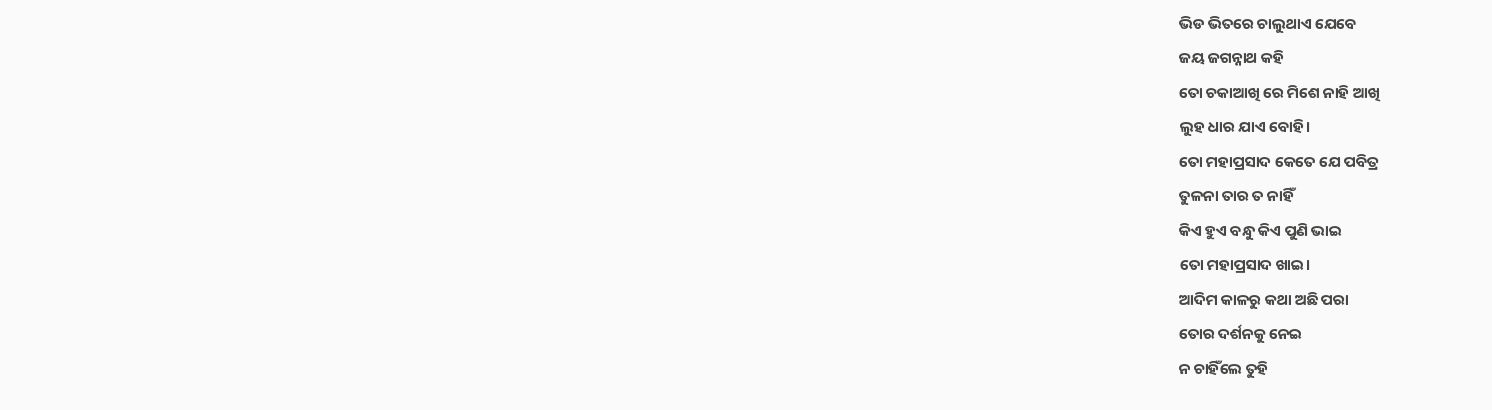ଭିଡ ଭିତରେ ଚାଲୁଥାଏ ଯେବେ
ଜୟ ଜଗନ୍ନାଥ କହି
ତୋ ଚକାଆଖି ରେ ମିଶେ ନାହି ଆଖି
ଲୁହ ଧାର ଯାଏ ବୋହି।
ତୋ ମହାପ୍ରସାଦ କେତେ ଯେ ପବିତ୍ର
ତୁଳନା ତାର ତ ନାହିଁ
କିଏ ହୁଏ ବନ୍ଧୁ କିଏ ପୁଣି ଭାଇ
ତୋ ମହାପ୍ରସାଦ ଖାଇ।
ଆଦିମ କାଳରୁ କଥା ଅଛି ପରା
ତୋର ଦର୍ଶନକୁ ନେଇ
ନ ଚାହିଁଲେ ତୁହି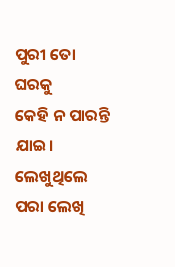ପୁରୀ ତୋ ଘରକୁ
କେହି ନ ପାରନ୍ତି ଯାଇ।
ଲେଖୁଥିଲେ ପରା ଲେଖି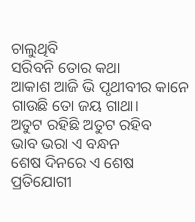ଚାଲୁଥିବି
ସରିବନି ତୋର କଥା
ଆକାଶ ଆଜି ଭି ପୃଥୀବୀର କାନେ
ଗାଉଛି ତୋ ଜୟ ଗାଥା।
ଅତୁଟ ରହିଛି ଅତୁଟ ରହିବ
ଭାବ ଭରା ଏ ବନ୍ଧନ
ଶେଷ ଦିନରେ ଏ ଶେଷ ପ୍ରତିଯୋଗୀ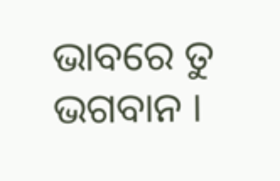ଭାବରେ ତୁ ଭଗବାନ ।